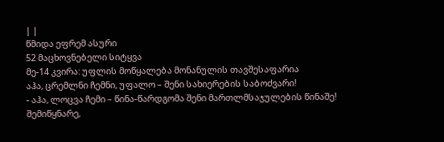| |
წმიდა ეფრემ ასური
52 მაცხოვნებელი სიტყვა
მე-14 კვირა: უფლის მოწყალება მონანულის თავშესაფარია
აჰა, ცრემლნი ჩემნი, უფალო – შენი სახიერების საბოძვარი!
- აჰა, ლოცვა ჩემი – წინა-წარდგომა შენი მართლმსაჯულების წინაშე! შემიწყნარე,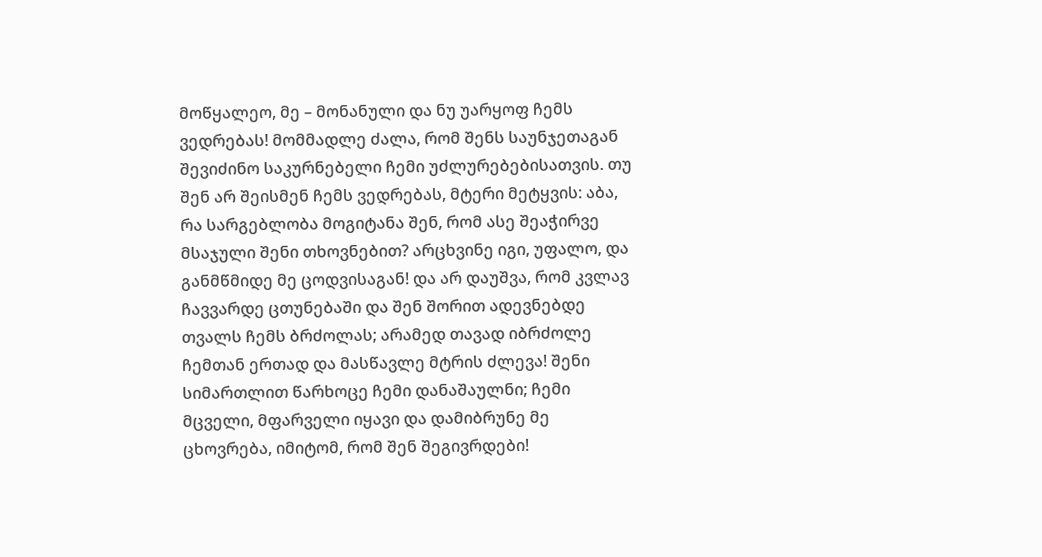მოწყალეო, მე – მონანული და ნუ უარყოფ ჩემს ვედრებას! მომმადლე ძალა, რომ შენს საუნჯეთაგან შევიძინო საკურნებელი ჩემი უძლურებებისათვის. თუ შენ არ შეისმენ ჩემს ვედრებას, მტერი მეტყვის: აბა, რა სარგებლობა მოგიტანა შენ, რომ ასე შეაჭირვე მსაჯული შენი თხოვნებით? არცხვინე იგი, უფალო, და განმწმიდე მე ცოდვისაგან! და არ დაუშვა, რომ კვლავ ჩავვარდე ცთუნებაში და შენ შორით ადევნებდე თვალს ჩემს ბრძოლას; არამედ თავად იბრძოლე ჩემთან ერთად და მასწავლე მტრის ძლევა! შენი სიმართლით წარხოცე ჩემი დანაშაულნი; ჩემი მცველი, მფარველი იყავი და დამიბრუნე მე ცხოვრება, იმიტომ, რომ შენ შეგივრდები!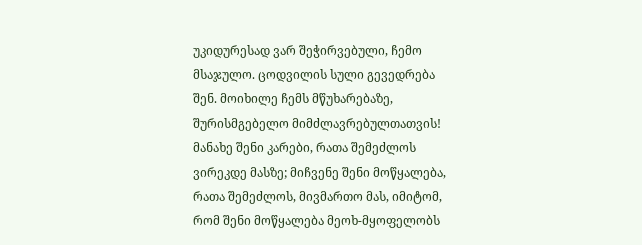უკიდურესად ვარ შეჭირვებული, ჩემო მსაჯულო. ცოდვილის სული გევედრება შენ. მოიხილე ჩემს მწუხარებაზე, შურისმგებელო მიმძლავრებულთათვის! მანახე შენი კარები, რათა შემეძლოს ვირეკდე მასზე; მიჩვენე შენი მოწყალება, რათა შემეძლოს, მივმართო მას, იმიტომ, რომ შენი მოწყალება მეოხ-მყოფელობს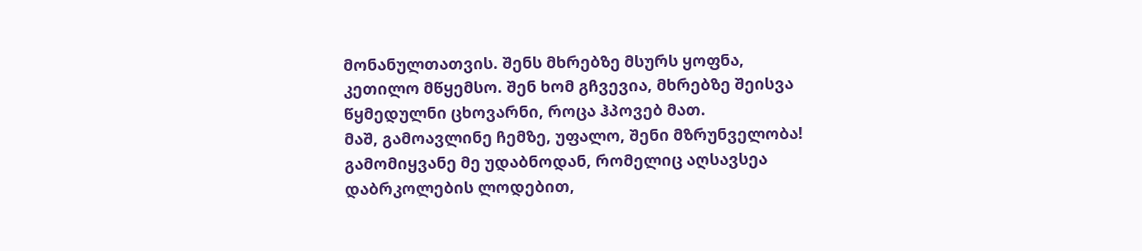მონანულთათვის. შენს მხრებზე მსურს ყოფნა, კეთილო მწყემსო. შენ ხომ გჩვევია, მხრებზე შეისვა წყმედულნი ცხოვარნი, როცა ჰპოვებ მათ.
მაშ, გამოავლინე ჩემზე, უფალო, შენი მზრუნველობა! გამომიყვანე მე უდაბნოდან, რომელიც აღსავსეა დაბრკოლების ლოდებით,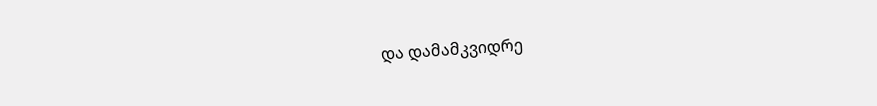და დამამკვიდრე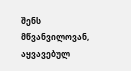შენს მწვანვილოვან, აყვავებულ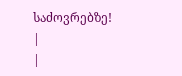საძოვრებზე!
|
|